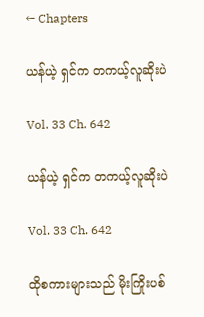← Chapters

ယန်ယဲ့ ရှင်က တကယ့်လူဆိုးပဲ

Vol. 33 Ch. 642

ယန်ယဲ့ ရှင်က တကယ့်လူဆိုးပဲ

Vol. 33 Ch. 642

ထိုစကားများသည် မိုးကြိုးပစ်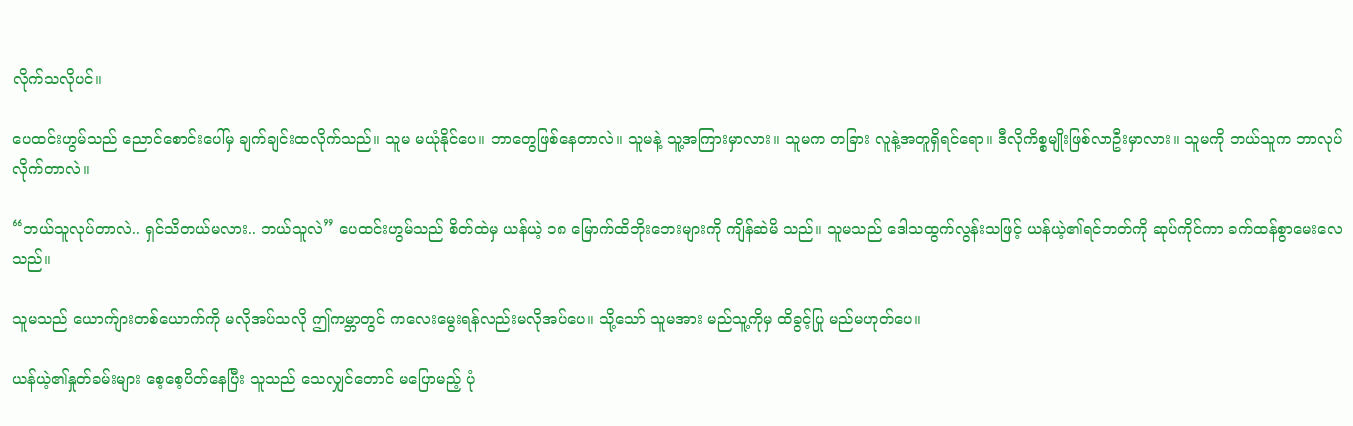လိုက်သလိုပင်။

ပေထင်းဟွမ်သည် ညောင်စောင်းပေါ်မှ ချက်ချင်းထလိုက်သည်။ သူမ မယုံနိုင်ပေ။ ဘာတွေဖြစ်နေတာလဲ။ သူမနဲ့ သူ့အကြားမှာလား။ သူမက တခြား လူနဲ့အတူရှိရင်ရော။ ဒီလိုကိစ္စမျိုးဖြစ်လာဦးမှာလား။ သူမကို ဘယ်သူက ဘာလုပ်လိုက်တာလဲ။

“ဘယ်သူလုပ်တာလဲ.. ရှင်သိတယ်မလား.. ဘယ်သူလဲ” ပေထင်းဟွမ်သည် စိတ်ထဲမှ ယန်ယဲ့ ၁၈ မြောက်ထိဘိုးဘေးများကို ကျိန်ဆဲမိ သည်။ သူမသည် ဒေါသထွက်လွန်းသဖြင့် ယန်ယဲ့၏ရင်ဘတ်ကို ဆုပ်ကိုင်ကာ ခက်ထန်စွာမေးလေသည်။

သူမသည် ယောက်ျားတစ်ယောက်ကို မလိုအပ်သလို ဤကမ္ဘာတွင် ကလေးမွေးရန်လည်းမလိုအပ်ပေ။ သို့သော် သူမအား မည်သူ့ကိုမှ ထိခွင့်ပြု မည်မဟုတ်ပေ။

ယန်ယဲ့၏နှုတ်ခမ်းများ စေ့စေ့ပိတ်နေပြီး သူသည် သေလျှင်တောင် မပြောမည့် ပုံ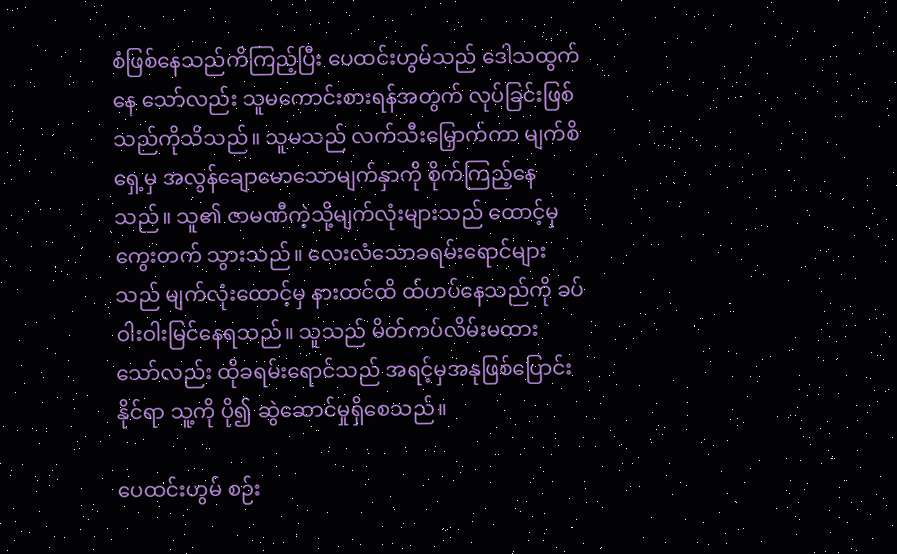စံဖြစ်နေသည်ကိကြည့်ပြီး ပေထင်းဟွမ်သည် ဒေါသထွက်နေ သော်လည်း သူမကောင်းစားရန်အတွက် လုပ်ခြင်းဖြစ်သည်ကိုသိသည်။ သူမသည် လက်သီးမြှောက်ကာ မျက်စိရှေ့မှ အလွန်ချောမောသောမျက်နှာကို စိုက်ကြည့်နေသည်။ သူ၏ ဇာမဏီကဲ့သို့မျက်လုံးများသည် ထောင့်မှကွေးတက် သွားသည်။ လေးလံသောခရမ်းရောင်များသည် မျက်လုံးထောင့်မှ နားထင်ထိ ထ်ဟပ်နေသည်ကို ခပ်ဝါးဝါးမြင်နေရသည်။ သူသည် မိတ်ကပ်လိမ်းမထား သော်လည်း ထိုခရမ်းရောင်သည် အရင့်မှအနုဖြစ်ပြောင်းနိုင်ရာ သူ့ကို ပို၍ ဆွဲဆောင်မှုရှိစေသည်။

ပေထင်းဟွမ် စဉ်း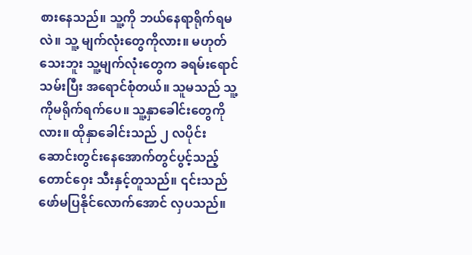စားနေသည်။ သူ့ကို ဘယ်နေရာရိုက်ရမလဲ။ သူ့ မျက်လုံးတွေကိုလား။ မဟုတ်သေးဘူး သူ့မျက်လုံးတွေက ခရမ်းရောင်သမ်းပြီး အရောင်စုံတယ်။ သူမသည် သူ့ကိုမရိုက်ရက်ပေ။ သူ့နှာခေါင်းတွေကိုလား။ ထိုနှာခေါင်းသည် ၂ လပိုင်း ဆောင်းတွင်းနေအောက်တွင်ပွင့်သည့် တောင်ဝှေး သီးနှင့်တူသည်။ ၎င်းသည် ဖော်မပြနိုင်လောက်အောင် လှပသည်။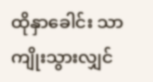ထိုနှာခေါင်း သာ ကျိုးသွားလျှင်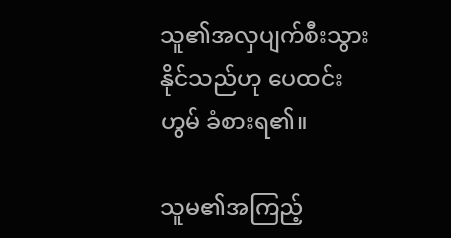သူ၏အလှပျက်စီးသွားနိုင်သည်ဟု ပေထင်းဟွမ် ခံစားရ၏။

သူမ၏အကြည့်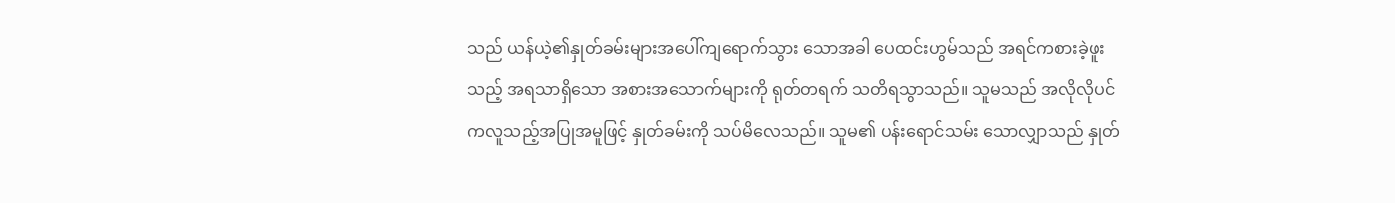သည် ယန်ယဲ့၏နှုတ်ခမ်းများအပေါ်ကျရောက်သွား သောအခါ ပေထင်းဟွမ်သည် အရင်ကစားခဲ့ဖူးသည့် အရသာရှိသော အစားအသောက်များကို ရုတ်တရက် သတိရသွာသည်။ သူမသည် အလိုလိုပင် ကလူသည့်အပြုအမူဖြင့် နှုတ်ခမ်းကို သပ်မိလေသည်။ သူမ၏ ပန်းရောင်သမ်း သောလျှာသည် နှုတ်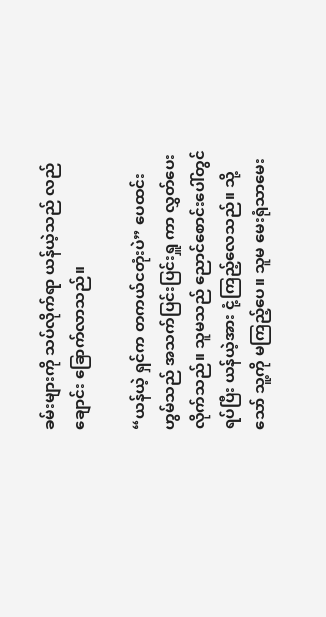ခမ်းများကို သပ်လိုက်ရာ ယန်ယဲ့သည် လည်ချောင်း ခြောက်လာသည်။

“ယန်ယဲ့ ရှင်က တကယ်ငတုံးပဲ” ပေထင်းဟွမ်သည် အသက်ပြင်းပြင်းရှူ ကာ လွှတ်ပေးလိုက်သည်။ သူမသည် ညောင်စောင်းပေါ်တွင်ရပ်ပြီး ယန်ယဲ့အား ငုံ့ကြည့်လေသည်။ သို့သော် သူ့ကို မကြည့်ပေ။ သူမ မေးရုံသာမေး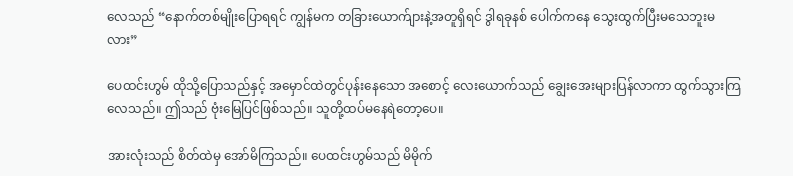လေသည် “နောက်တစ်မျိုးပြောရရင် ကျွန်မက တခြားယောက်ျားနဲ့အတူရှိရင် ဒွါရခုနစ် ပေါက်ကနေ သွေးထွက်ပြီးမသေဘူးမလား”

ပေထင်းဟွမ် ထိုသို့ပြောသည်နှင့် အမှောင်ထဲတွင်ပုန်းနေသော အစောင့် လေးယောက်သည် ချွေးအေးများပြန်လာကာ ထွက်သွားကြလေသည်။ ဤသည် ဗုံးမြေပြင်ဖြစ်သည်။ သူတို့ထပ်မနေရဲတော့ပေ။

အားလုံးသည် စိတ်ထဲမှ အော်မိကြသည်။ ပေထင်းဟွမ်သည် မိမိုက်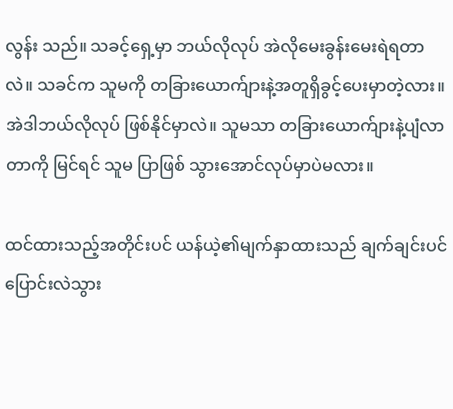လွန်း သည်။ သခင့်ရှေ့မှာ ဘယ်လိုလုပ် အဲလိုမေးခွန်းမေးရဲရတာလဲ။ သခင်က သူမကို တခြားယောက်ျားနဲ့အတူရှိခွင့်ပေးမှာတဲ့လား။ အဲဒါဘယ်လိုလုပ် ဖြစ်နိုင်မှာလဲ။ သူမသာ တခြားယောက်ျားနဲ့ပျံလာတာကို မြင်ရင် သူမ ပြာဖြစ် သွားအောင်လုပ်မှာပဲမလား။

ထင်ထားသည့်အတိုင်းပင် ယန်ယဲ့၏မျက်နှာထားသည် ချက်ချင်းပင် ပြောင်းလဲသွား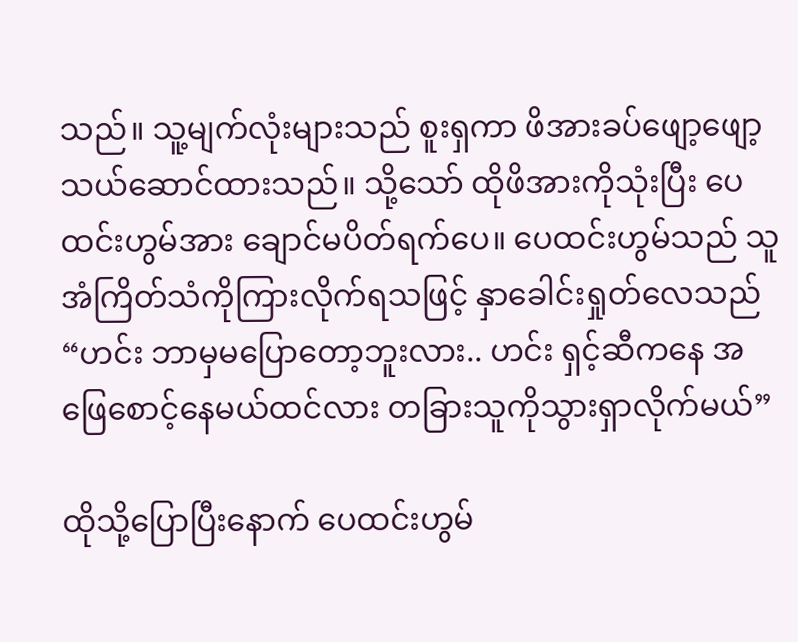သည်။ သူ့မျက်လုံးများသည် စူးရှကာ ဖိအားခပ်ဖျော့ဖျော့ သယ်ဆောင်ထားသည်။ သို့သော် ထိုဖိအားကိုသုံးပြီး ပေထင်းဟွမ်အား ချောင်မပိတ်ရက်ပေ။ ပေထင်းဟွမ်သည် သူအံကြိတ်သံကိုကြားလိုက်ရသဖြင့် နှာခေါင်းရှုတ်လေသည် “ဟင်း ဘာမှမပြောတော့ဘူးလား.. ဟင်း ရှင့်ဆီကနေ အဖြေစောင့်နေမယ်ထင်လား တခြားသူကိုသွားရှာလိုက်မယ်”

ထိုသို့ပြောပြီးနောက် ပေထင်းဟွမ်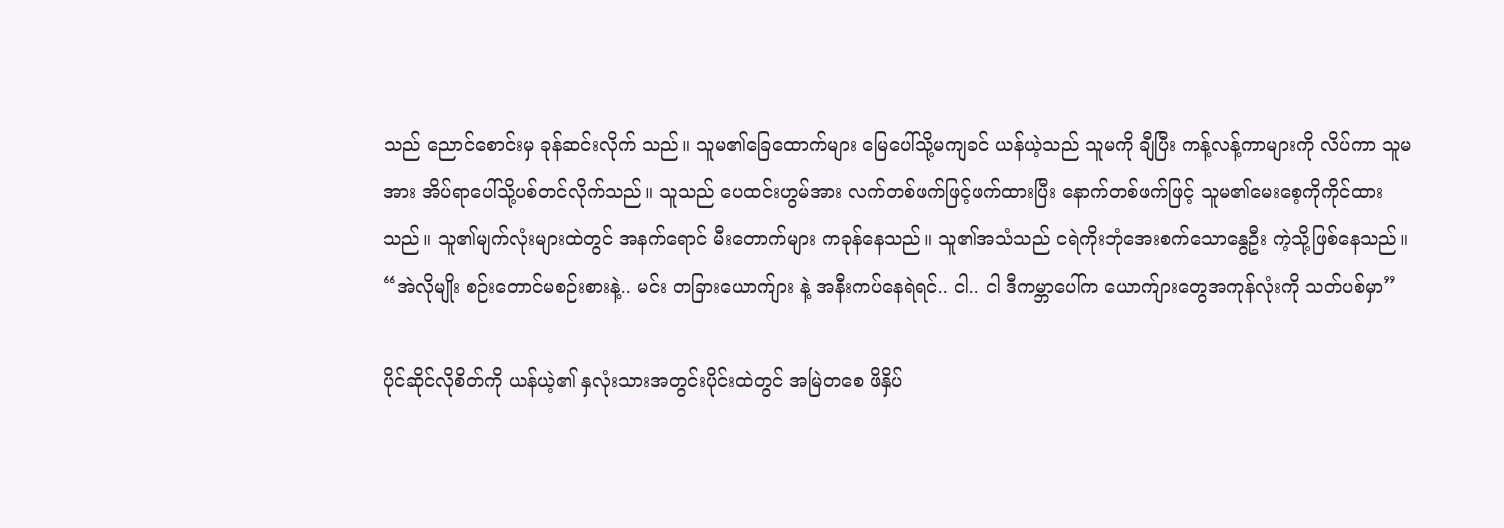သည် ညောင်စောင်းမှ ခုန်ဆင်းလိုက် သည်။ သူမ၏ခြေထောက်များ မြေပေါ်သို့မကျခင် ယန်ယဲ့သည် သူမကို ချီပြီး ကန့်လန့်ကာများကို လိပ်ကာ သူမအား အိပ်ရာပေါ်သို့ပစ်တင်လိုက်သည်။ သူသည် ပေထင်းဟွမ်အား လက်တစ်ဖက်ဖြင့်ဖက်ထားပြီး နောက်တစ်ဖက်ဖြင့် သူမ၏မေးစေ့ကိုကိုင်ထားသည်။ သူ၏မျက်လုံးများထဲတွင် အနက်ရောင် မီးတောက်များ ကခုန်နေသည်။ သူ၏အသံသည် ငရဲကိုးဘုံအေးစက်သောနွေဦး ကဲ့သို့ဖြစ်နေသည်။ “အဲလိုမျိုး စဉ်းတောင်မစဉ်းစားနဲ့.. မင်း တခြားယောက်ျား နဲ့ အနီးကပ်နေရဲရင်.. ငါ.. ငါ ဒီကမ္ဘာပေါ်က ယောက်ျားတွေအကုန်လုံးကို သတ်ပစ်မှာ”

ပိုင်ဆိုင်လိုစိတ်ကို ယန်ယဲ့၏ နှလုံးသားအတွင်းပိုင်းထဲတွင် အမြဲတစေ ဖိနှိပ်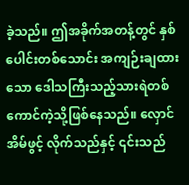ခဲ့သည်။ ဤအခိုက်အတန့်တွင် နှစ်ပေါင်းတစ်သောင်း အကျဉ်းချထား သော ဒေါသကြီးသည့်သားရဲတစ်ကောင်ကဲ့သို့ဖြစ်နေသည်။ လှောင်အိမ်ဖွင့် လိုက်သည်နှင့် ၎င်းသည်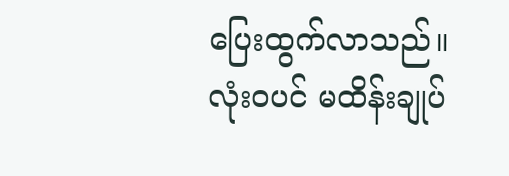ပြေးထွက်လာသည်။ လုံးဝပင် မထိန်းချုပ်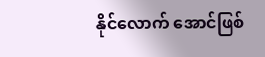နိုင်လောက် အောင်ဖြစ်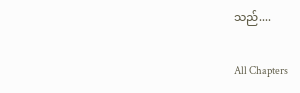သည်....

All Chapters